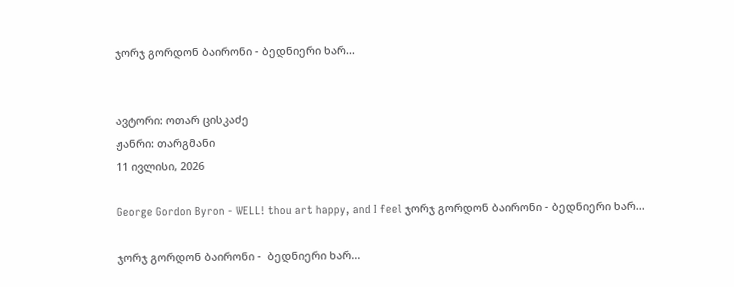ჯორჯ გორდონ ბაირონი - ბედნიერი ხარ...


ავტორი: ოთარ ცისკაძე
ჟანრი: თარგმანი
11 ივლისი, 2026

George Gordon Byron - WELL! thou art happy, and I feel ჯორჯ გორდონ ბაირონი - ბედნიერი ხარ...

ჯორჯ გორდონ ბაირონი -  ბედნიერი ხარ...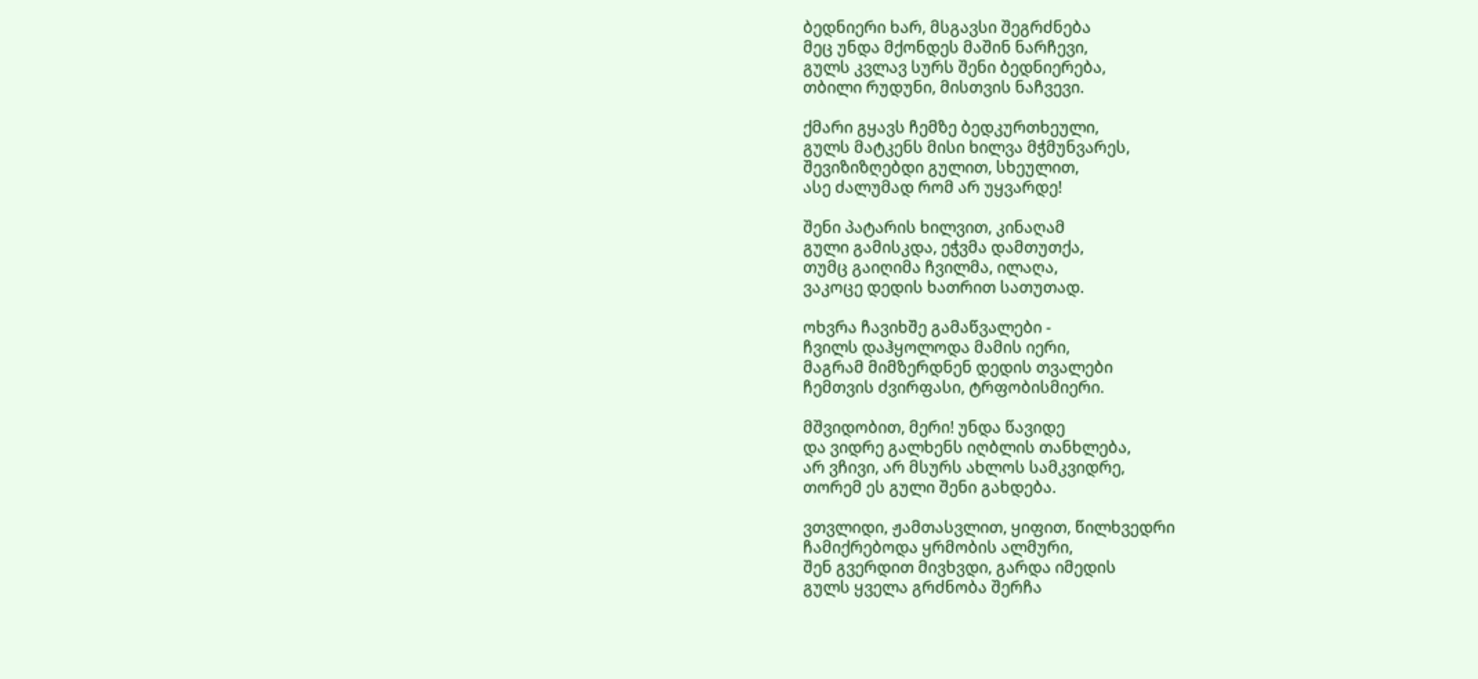ბედნიერი ხარ, მსგავსი შეგრძნება
მეც უნდა მქონდეს მაშინ ნარჩევი,
გულს კვლავ სურს შენი ბედნიერება,
თბილი რუდუნი, მისთვის ნაჩვევი.

ქმარი გყავს ჩემზე ბედკურთხეული,
გულს მატკენს მისი ხილვა მჭმუნვარეს,
შევიზიზღებდი გულით, სხეულით,
ასე ძალუმად რომ არ უყვარდე!

შენი პატარის ხილვით, კინაღამ
გული გამისკდა, ეჭვმა დამთუთქა,
თუმც გაიღიმა ჩვილმა, ილაღა,
ვაკოცე დედის ხათრით სათუთად.

ოხვრა ჩავიხშე გამაწვალები -
ჩვილს დაჰყოლოდა მამის იერი,
მაგრამ მიმზერდნენ დედის თვალები
ჩემთვის ძვირფასი, ტრფობისმიერი.

მშვიდობით, მერი! უნდა წავიდე
და ვიდრე გალხენს იღბლის თანხლება,
არ ვჩივი, არ მსურს ახლოს სამკვიდრე,
თორემ ეს გული შენი გახდება.

ვთვლიდი, ჟამთასვლით, ყიფით, წილხვედრი
ჩამიქრებოდა ყრმობის ალმური,
შენ გვერდით მივხვდი, გარდა იმედის
გულს ყველა გრძნობა შერჩა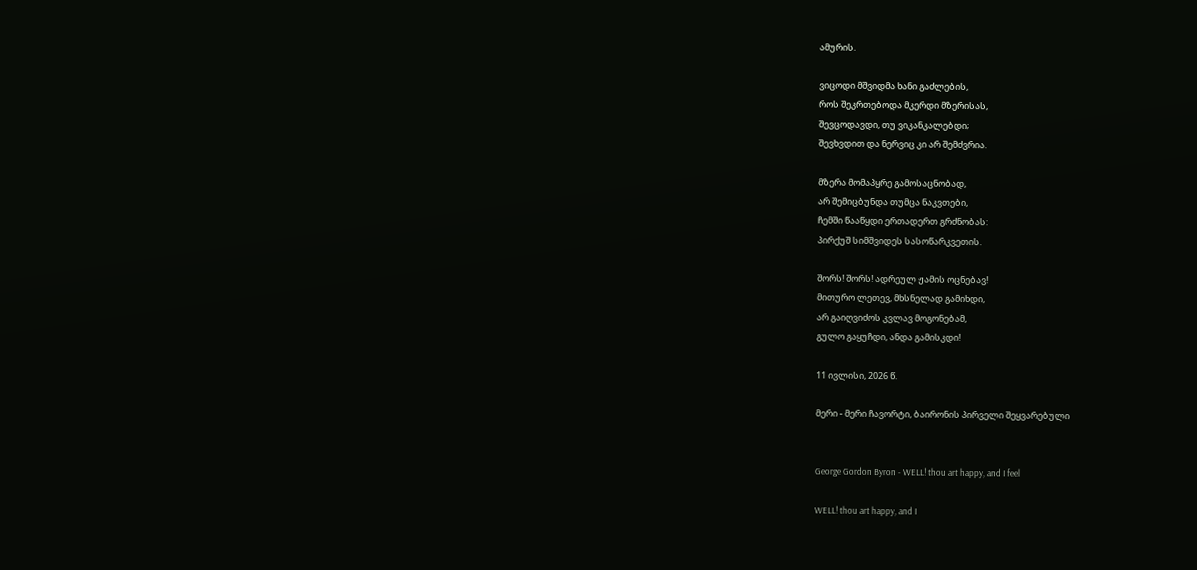ამურის.

ვიცოდი მშვიდმა ხანი გაძლების,
როს შეკრთებოდა მკერდი მზერისას,
შევცოდავდი, თუ ვიკანკალებდი;
შევხვდით და ნერვიც კი არ შემძვრია.

მზერა მომაპყრე გამოსაცნობად,
არ შემიცბუნდა თუმცა ნაკვთები,
ჩემში წააწყდი ერთადერთ გრძნობას:
პირქუშ სიმშვიდეს სასოწარკვეთის.

შორს! შორს! ადრეულ ჟამის ოცნებავ!
მითურო ლეთევ, მხსნელად გამიხდი,
არ გაიღვიძოს კვლავ მოგონებამ,
გულო გაყუჩდი, ანდა გამისკდი!

11 ივლისი, 2026 წ.

მერი - მერი ჩავორტი, ბაირონის პირველი შეყვარებული


George Gordon Byron - WELL! thou art happy, and I feel

WELL! thou art happy, and I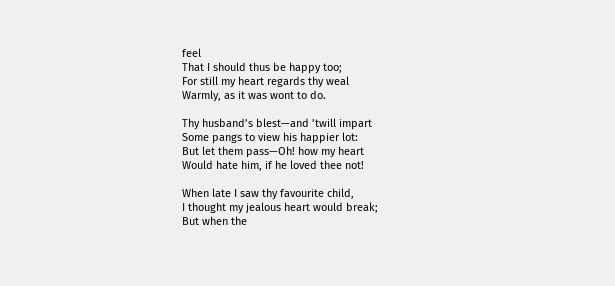feel
That I should thus be happy too;
For still my heart regards thy weal
Warmly, as it was wont to do.

Thy husband’s blest—and ’twill impart
Some pangs to view his happier lot:
But let them pass—Oh! how my heart
Would hate him, if he loved thee not!

When late I saw thy favourite child,
I thought my jealous heart would break;
But when the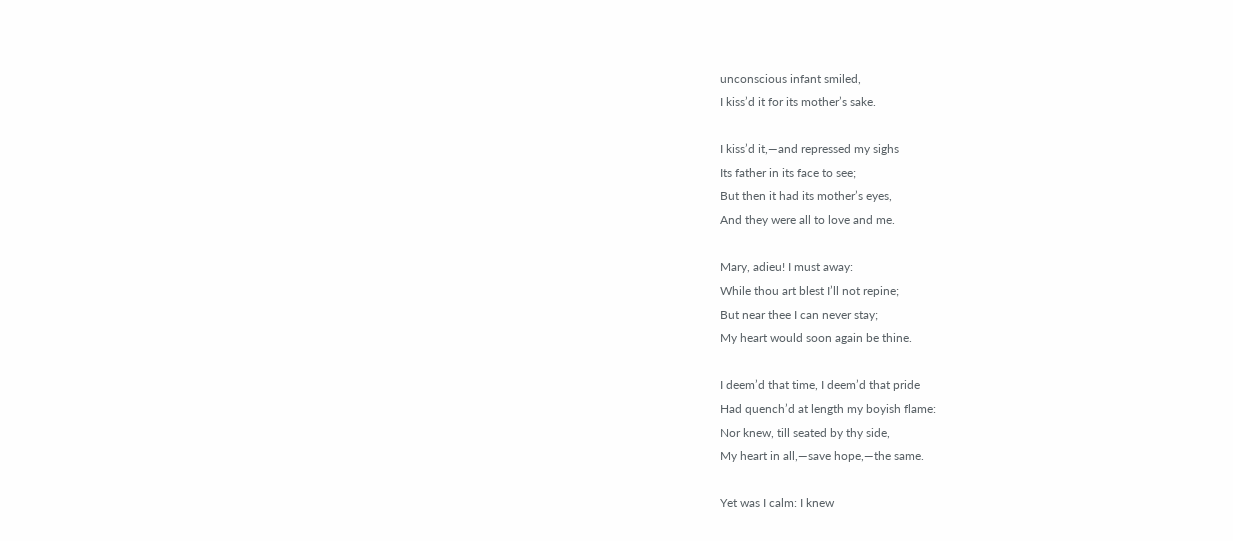unconscious infant smiled,
I kiss’d it for its mother’s sake.

I kiss’d it,—and repressed my sighs
Its father in its face to see;
But then it had its mother’s eyes,
And they were all to love and me.

Mary, adieu! I must away:
While thou art blest I’ll not repine;
But near thee I can never stay;
My heart would soon again be thine.

I deem’d that time, I deem’d that pride
Had quench’d at length my boyish flame:
Nor knew, till seated by thy side,
My heart in all,—save hope,—the same.

Yet was I calm: I knew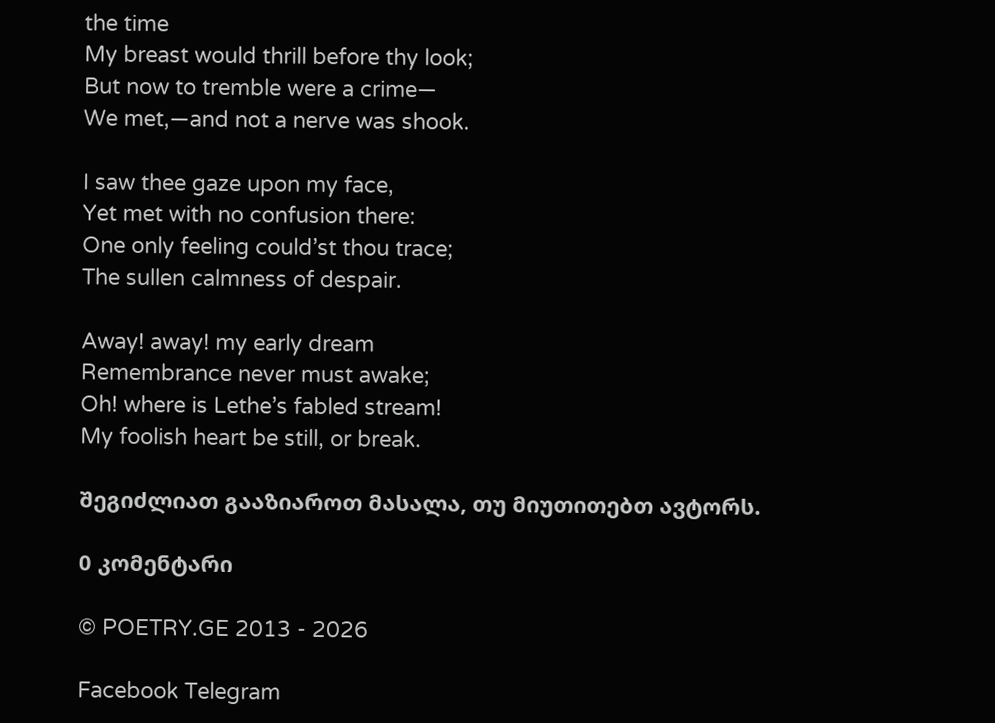the time
My breast would thrill before thy look;
But now to tremble were a crime—
We met,—and not a nerve was shook.

I saw thee gaze upon my face,
Yet met with no confusion there:
One only feeling could’st thou trace;
The sullen calmness of despair.

Away! away! my early dream
Remembrance never must awake;
Oh! where is Lethe’s fabled stream!
My foolish heart be still, or break.

შეგიძლიათ გააზიაროთ მასალა, თუ მიუთითებთ ავტორს.

0 კომენტარი

© POETRY.GE 2013 - 2026

Facebook Telegram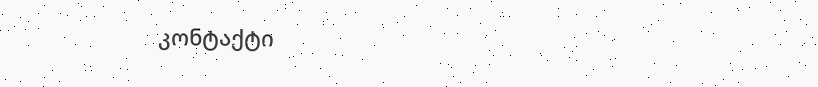კონტაქტი